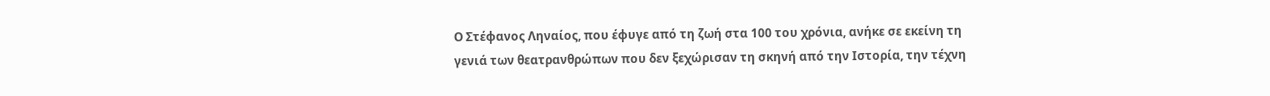Ο Στέφανος Ληναίος, που έφυγε από τη ζωή στα 100 του χρόνια, ανήκε σε εκείνη τη γενιά των θεατρανθρώπων που δεν ξεχώρισαν τη σκηνή από την Ιστορία, την τέχνη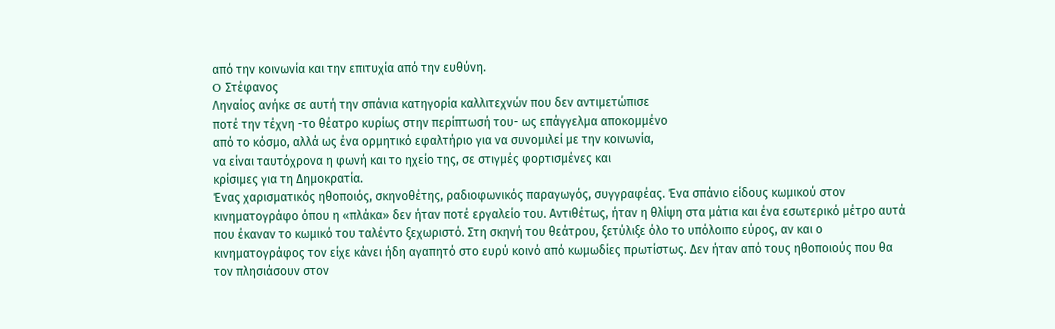από την κοινωνία και την επιτυχία από την ευθύνη.
O Στέφανος
Ληναίος ανήκε σε αυτή την σπάνια κατηγορία καλλιτεχνών που δεν αντιμετώπισε
ποτέ την τέχνη -το θέατρο κυρίως στην περίπτωσή του- ως επάγγελμα αποκομμένο
από το κόσμο, αλλά ως ένα ορμητικό εφαλτήριο για να συνομιλεί με την κοινωνία,
να είναι ταυτόχρονα η φωνή και το ηχείο της, σε στιγμές φορτισμένες και
κρίσιμες για τη Δημοκρατία.
Ένας χαρισματικός ηθοποιός, σκηνοθέτης, ραδιοφωνικός παραγωγός, συγγραφέας. Ένα σπάνιο είδους κωμικού στον κινηματογράφο όπου η «πλάκα» δεν ήταν ποτέ εργαλείο του. Αντιθέτως, ήταν η θλίψη στα μάτια και ένα εσωτερικό μέτρο αυτά που έκαναν το κωμικό του ταλέντο ξεχωριστό. Στη σκηνή του θεάτρου, ξετύλιξε όλο το υπόλοιπο εύρος, αν και ο κινηματογράφος τον είχε κάνει ήδη αγαπητό στο ευρύ κοινό από κωμωδίες πρωτίστως. Δεν ήταν από τους ηθοποιούς που θα τον πλησιάσουν στον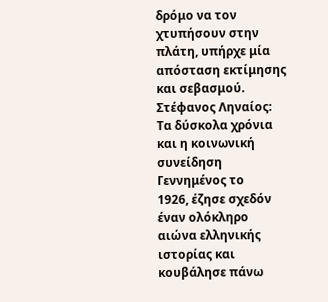δρόμο να τον χτυπήσουν στην πλάτη, υπήρχε μία απόσταση εκτίμησης και σεβασμού.
Στέφανος Ληναίος: Τα δύσκολα χρόνια και η κοινωνική συνείδηση
Γεννημένος το
1926, έζησε σχεδόν έναν ολόκληρο αιώνα ελληνικής ιστορίας και κουβάλησε πάνω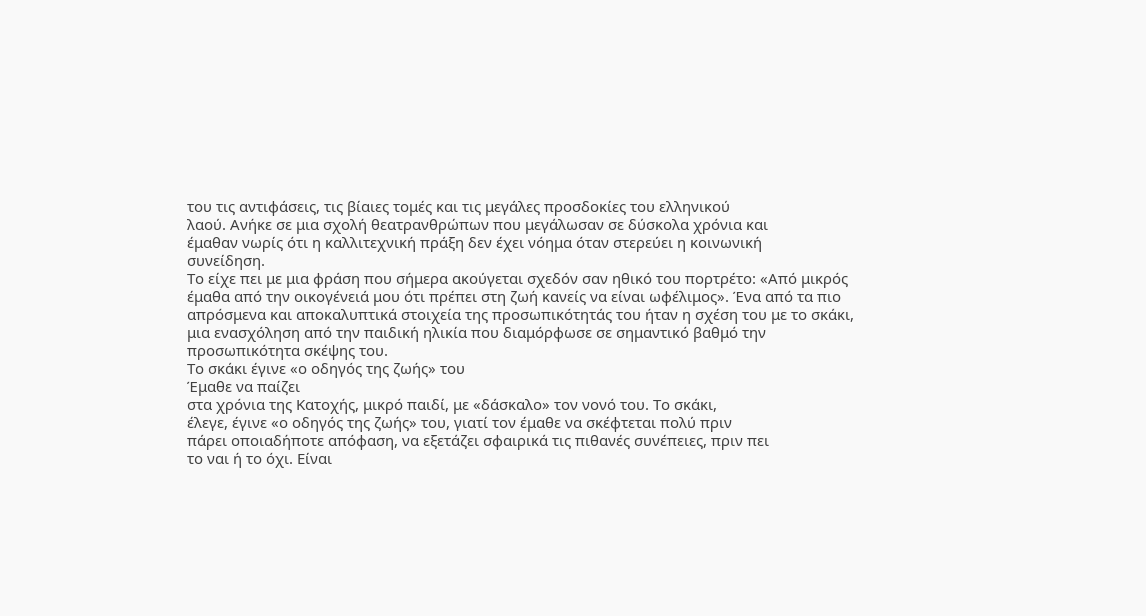του τις αντιφάσεις, τις βίαιες τομές και τις μεγάλες προσδοκίες του ελληνικού
λαού. Ανήκε σε μια σχολή θεατρανθρώπων που μεγάλωσαν σε δύσκολα χρόνια και
έμαθαν νωρίς ότι η καλλιτεχνική πράξη δεν έχει νόημα όταν στερεύει η κοινωνική
συνείδηση.
Το είχε πει με μια φράση που σήμερα ακούγεται σχεδόν σαν ηθικό του πορτρέτο: «Από μικρός έμαθα από την οικογένειά μου ότι πρέπει στη ζωή κανείς να είναι ωφέλιμος». Ένα από τα πιο απρόσμενα και αποκαλυπτικά στοιχεία της προσωπικότητάς του ήταν η σχέση του με το σκάκι, μια ενασχόληση από την παιδική ηλικία που διαμόρφωσε σε σημαντικό βαθμό την προσωπικότητα σκέψης του.
Το σκάκι έγινε «ο οδηγός της ζωής» του
Έμαθε να παίζει
στα χρόνια της Κατοχής, μικρό παιδί, με «δάσκαλο» τον νονό του. Το σκάκι,
έλεγε, έγινε «ο οδηγός της ζωής» του, γιατί τον έμαθε να σκέφτεται πολύ πριν
πάρει οποιαδήποτε απόφαση, να εξετάζει σφαιρικά τις πιθανές συνέπειες, πριν πει
το ναι ή το όχι. Είναι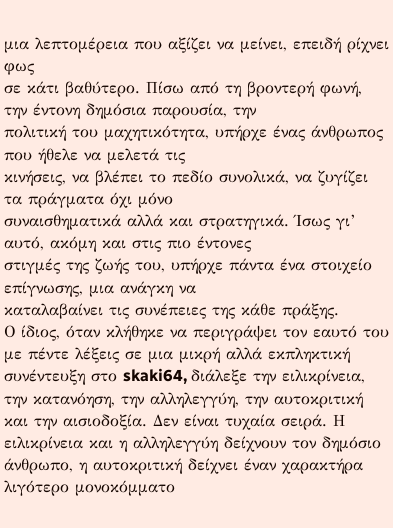μια λεπτομέρεια που αξίζει να μείνει, επειδή ρίχνει φως
σε κάτι βαθύτερο. Πίσω από τη βροντερή φωνή, την έντονη δημόσια παρουσία, την
πολιτική του μαχητικότητα, υπήρχε ένας άνθρωπος που ήθελε να μελετά τις
κινήσεις, να βλέπει το πεδίο συνολικά, να ζυγίζει τα πράγματα όχι μόνο
συναισθηματικά αλλά και στρατηγικά. Ίσως γι’ αυτό, ακόμη και στις πιο έντονες
στιγμές της ζωής του, υπήρχε πάντα ένα στοιχείο επίγνωσης, μια ανάγκη να
καταλαβαίνει τις συνέπειες της κάθε πράξης.
Ο ίδιος, όταν κλήθηκε να περιγράψει τον εαυτό του με πέντε λέξεις σε μια μικρή αλλά εκπληκτική συνέντευξη στο skaki64, διάλεξε την ειλικρίνεια, την κατανόηση, την αλληλεγγύη, την αυτοκριτική και την αισιοδοξία. Δεν είναι τυχαία σειρά. Η ειλικρίνεια και η αλληλεγγύη δείχνουν τον δημόσιο άνθρωπο, η αυτοκριτική δείχνει έναν χαρακτήρα λιγότερο μονοκόμματο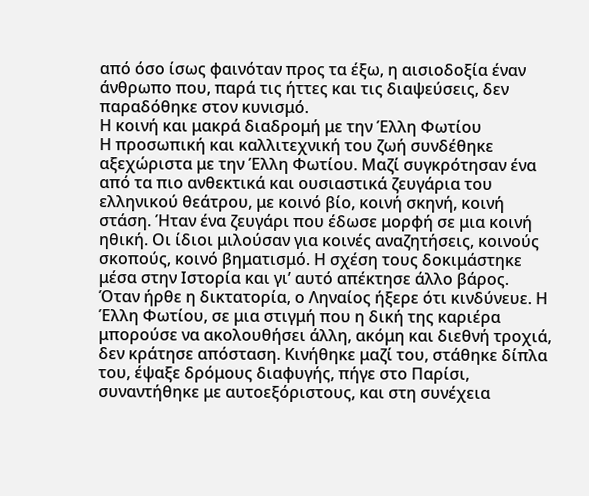από όσο ίσως φαινόταν προς τα έξω, η αισιοδοξία έναν άνθρωπο που, παρά τις ήττες και τις διαψεύσεις, δεν παραδόθηκε στον κυνισμό.
Η κοινή και μακρά διαδρομή με την Έλλη Φωτίου
Η προσωπική και καλλιτεχνική του ζωή συνδέθηκε αξεχώριστα με την Έλλη Φωτίου. Μαζί συγκρότησαν ένα από τα πιο ανθεκτικά και ουσιαστικά ζευγάρια του ελληνικού θεάτρου, με κοινό βίο, κοινή σκηνή, κοινή στάση. Ήταν ένα ζευγάρι που έδωσε μορφή σε μια κοινή ηθική. Οι ίδιοι μιλούσαν για κοινές αναζητήσεις, κοινούς σκοπούς, κοινό βηματισμό. Η σχέση τους δοκιμάστηκε μέσα στην Ιστορία και γι’ αυτό απέκτησε άλλο βάρος.
Όταν ήρθε η δικτατορία, ο Ληναίος ήξερε ότι κινδύνευε. Η Έλλη Φωτίου, σε μια στιγμή που η δική της καριέρα μπορούσε να ακολουθήσει άλλη, ακόμη και διεθνή τροχιά, δεν κράτησε απόσταση. Κινήθηκε μαζί του, στάθηκε δίπλα του, έψαξε δρόμους διαφυγής, πήγε στο Παρίσι, συναντήθηκε με αυτοεξόριστους, και στη συνέχεια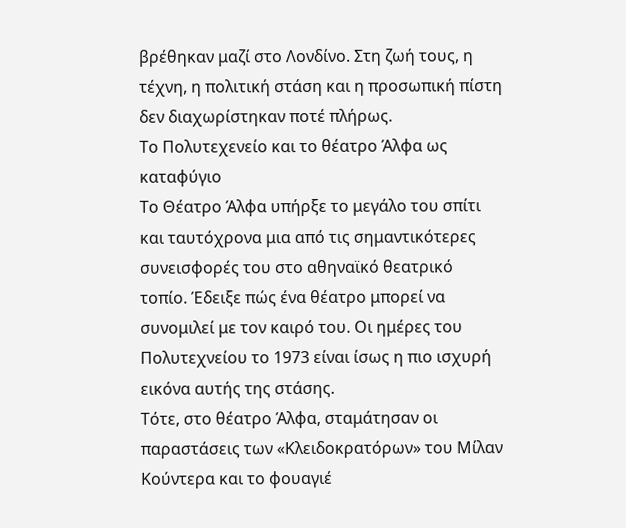βρέθηκαν μαζί στο Λονδίνο. Στη ζωή τους, η τέχνη, η πολιτική στάση και η προσωπική πίστη δεν διαχωρίστηκαν ποτέ πλήρως.
Το Πολυτεχενείο και το θέατρο Άλφα ως καταφύγιο
Το Θέατρο Άλφα υπήρξε το μεγάλο του σπίτι και ταυτόχρονα μια από τις σημαντικότερες συνεισφορές του στο αθηναϊκό θεατρικό τοπίο. Έδειξε πώς ένα θέατρο μπορεί να συνομιλεί με τον καιρό του. Οι ημέρες του Πολυτεχνείου το 1973 είναι ίσως η πιο ισχυρή εικόνα αυτής της στάσης.
Τότε, στο θέατρο Άλφα, σταμάτησαν οι παραστάσεις των «Κλειδοκρατόρων» του Μίλαν Κούντερα και το φουαγιέ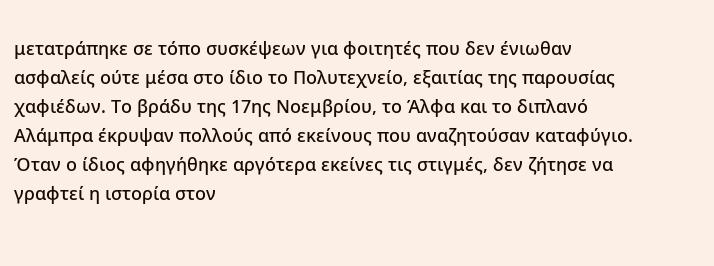μετατράπηκε σε τόπο συσκέψεων για φοιτητές που δεν ένιωθαν ασφαλείς ούτε μέσα στο ίδιο το Πολυτεχνείο, εξαιτίας της παρουσίας χαφιέδων. Το βράδυ της 17ης Νοεμβρίου, το Άλφα και το διπλανό Αλάμπρα έκρυψαν πολλούς από εκείνους που αναζητούσαν καταφύγιο. Όταν ο ίδιος αφηγήθηκε αργότερα εκείνες τις στιγμές, δεν ζήτησε να γραφτεί η ιστορία στον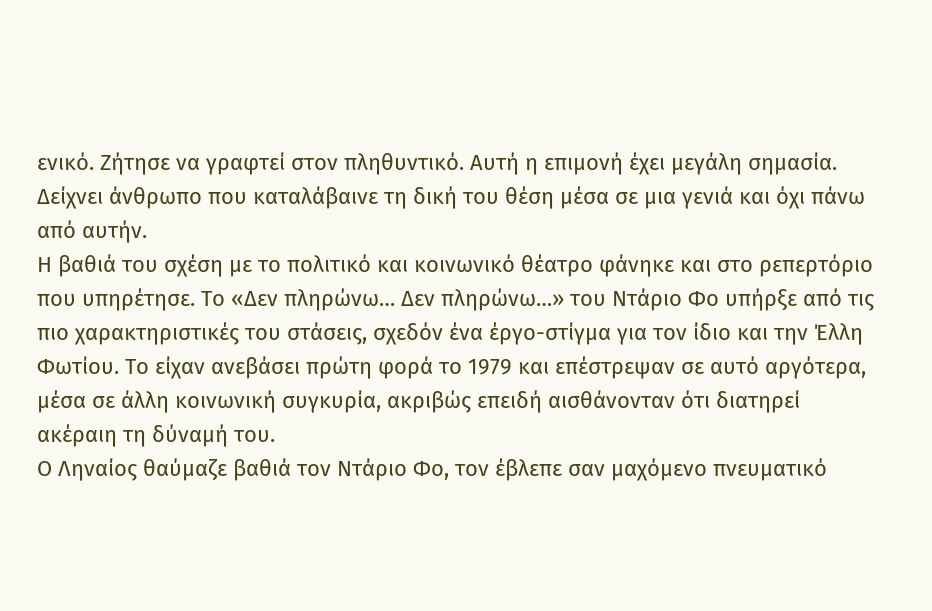ενικό. Ζήτησε να γραφτεί στον πληθυντικό. Αυτή η επιμονή έχει μεγάλη σημασία. Δείχνει άνθρωπο που καταλάβαινε τη δική του θέση μέσα σε μια γενιά και όχι πάνω από αυτήν.
Η βαθιά του σχέση με το πολιτικό και κοινωνικό θέατρο φάνηκε και στο ρεπερτόριο που υπηρέτησε. Το «Δεν πληρώνω… Δεν πληρώνω…» του Ντάριο Φο υπήρξε από τις πιο χαρακτηριστικές του στάσεις, σχεδόν ένα έργο-στίγμα για τον ίδιο και την Έλλη Φωτίου. Το είχαν ανεβάσει πρώτη φορά το 1979 και επέστρεψαν σε αυτό αργότερα, μέσα σε άλλη κοινωνική συγκυρία, ακριβώς επειδή αισθάνονταν ότι διατηρεί ακέραιη τη δύναμή του.
Ο Ληναίος θαύμαζε βαθιά τον Ντάριο Φο, τον έβλεπε σαν μαχόμενο πνευματικό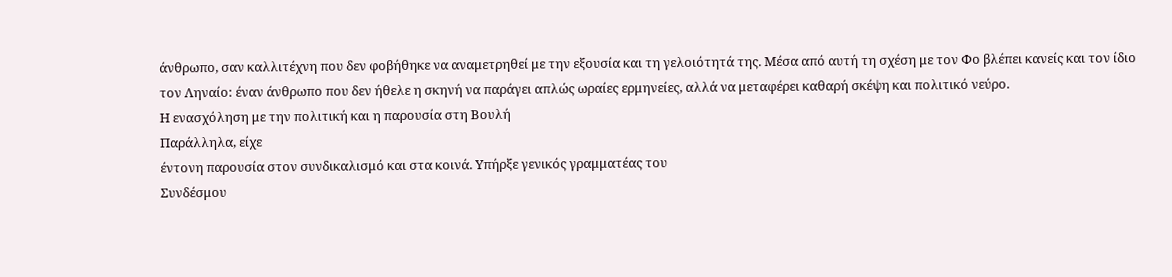άνθρωπο, σαν καλλιτέχνη που δεν φοβήθηκε να αναμετρηθεί με την εξουσία και τη γελοιότητά της. Μέσα από αυτή τη σχέση με τον Φο βλέπει κανείς και τον ίδιο τον Ληναίο: έναν άνθρωπο που δεν ήθελε η σκηνή να παράγει απλώς ωραίες ερμηνείες, αλλά να μεταφέρει καθαρή σκέψη και πολιτικό νεύρο.
Η ενασχόληση με την πολιτική και η παρουσία στη Βουλή
Παράλληλα, είχε
έντονη παρουσία στον συνδικαλισμό και στα κοινά. Υπήρξε γενικός γραμματέας του
Συνδέσμου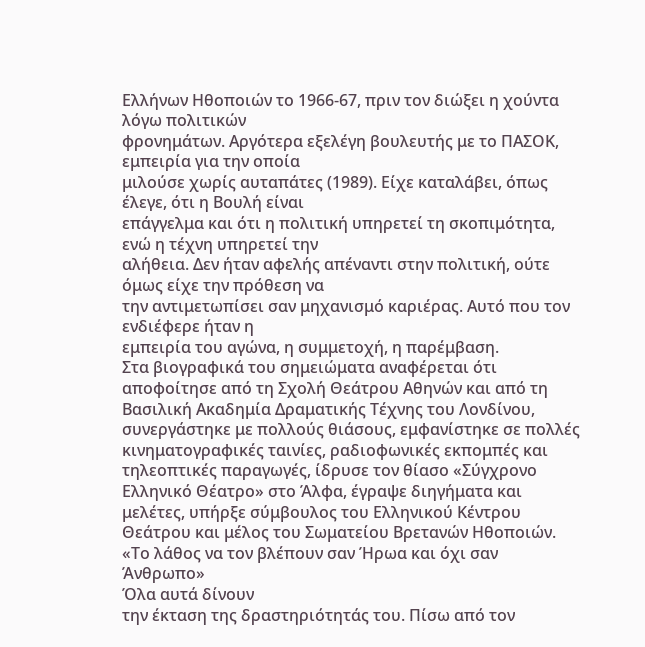Ελλήνων Ηθοποιών το 1966-67, πριν τον διώξει η χούντα λόγω πολιτικών
φρονημάτων. Αργότερα εξελέγη βουλευτής με το ΠΑΣΟΚ, εμπειρία για την οποία
μιλούσε χωρίς αυταπάτες (1989). Είχε καταλάβει, όπως έλεγε, ότι η Βουλή είναι
επάγγελμα και ότι η πολιτική υπηρετεί τη σκοπιμότητα, ενώ η τέχνη υπηρετεί την
αλήθεια. Δεν ήταν αφελής απέναντι στην πολιτική, ούτε όμως είχε την πρόθεση να
την αντιμετωπίσει σαν μηχανισμό καριέρας. Αυτό που τον ενδιέφερε ήταν η
εμπειρία του αγώνα, η συμμετοχή, η παρέμβαση.
Στα βιογραφικά του σημειώματα αναφέρεται ότι αποφοίτησε από τη Σχολή Θεάτρου Αθηνών και από τη Βασιλική Ακαδημία Δραματικής Τέχνης του Λονδίνου, συνεργάστηκε με πολλούς θιάσους, εμφανίστηκε σε πολλές κινηματογραφικές ταινίες, ραδιοφωνικές εκπομπές και τηλεοπτικές παραγωγές, ίδρυσε τον θίασο «Σύγχρονο Ελληνικό Θέατρο» στο Άλφα, έγραψε διηγήματα και μελέτες, υπήρξε σύμβουλος του Ελληνικού Κέντρου Θεάτρου και μέλος του Σωματείου Βρετανών Ηθοποιών.
«Το λάθος να τον βλέπουν σαν Ήρωα και όχι σαν Άνθρωπο»
Όλα αυτά δίνουν
την έκταση της δραστηριότητάς του. Πίσω από τον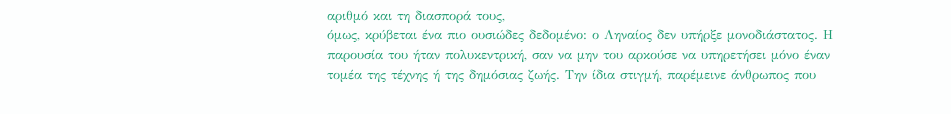αριθμό και τη διασπορά τους,
όμως, κρύβεται ένα πιο ουσιώδες δεδομένο: ο Ληναίος δεν υπήρξε μονοδιάστατος. Η
παρουσία του ήταν πολυκεντρική, σαν να μην του αρκούσε να υπηρετήσει μόνο έναν
τομέα της τέχνης ή της δημόσιας ζωής. Την ίδια στιγμή, παρέμεινε άνθρωπος που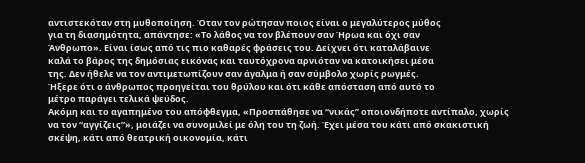αντιστεκόταν στη μυθοποίηση. Όταν τον ρώτησαν ποιος είναι ο μεγαλύτερος μύθος
για τη διασημότητα, απάντησε: «Το λάθος να τον βλέπουν σαν Ήρωα και όχι σαν
Άνθρωπο». Είναι ίσως από τις πιο καθαρές φράσεις του. Δείχνει ότι καταλάβαινε
καλά το βάρος της δημόσιας εικόνας και ταυτόχρονα αρνιόταν να κατοικήσει μέσα
της. Δεν ήθελε να τον αντιμετωπίζουν σαν άγαλμα ή σαν σύμβολο χωρίς ρωγμές.
Ήξερε ότι ο άνθρωπος προηγείται του θρύλου και ότι κάθε απόσταση από αυτό το
μέτρο παράγει τελικά ψεύδος.
Ακόμη και το αγαπημένο του απόφθεγμα, «Προσπάθησε να “νικάς” οποιονδήποτε αντίπαλο, χωρίς να τον “αγγίζεις”», μοιάζει να συνομιλεί με όλη του τη ζωή. Έχει μέσα του κάτι από σκακιστική σκέψη, κάτι από θεατρική οικονομία, κάτι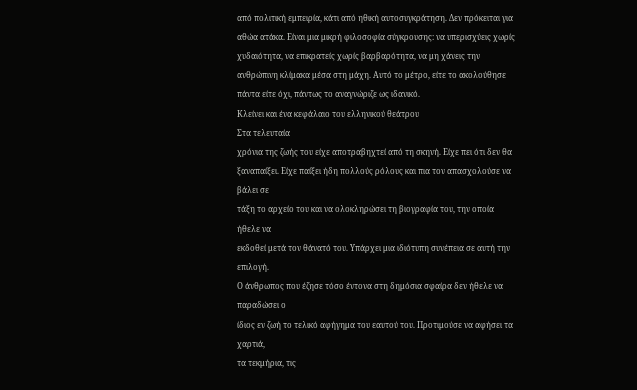από πολιτική εμπειρία, κάτι από ηθική αυτοσυγκράτηση. Δεν πρόκειται για αθώα ατάκα. Είναι μια μικρή φιλοσοφία σύγκρουσης: να υπερισχύεις χωρίς χυδαιότητα, να επικρατείς χωρίς βαρβαρότητα, να μη χάνεις την ανθρώπινη κλίμακα μέσα στη μάχη. Αυτό το μέτρο, είτε το ακολούθησε πάντα είτε όχι, πάντως το αναγνώριζε ως ιδανικό.
Κλείνει και ένα κεφάλαιο του ελληνικού θεάτρου
Στα τελευταία
χρόνια της ζωής του είχε αποτραβηχτεί από τη σκηνή. Είχε πει ότι δεν θα
ξαναπαίξει. Είχε παίξει ήδη πολλούς ρόλους και πια τον απασχολούσε να βάλει σε
τάξη το αρχείο του και να ολοκληρώσει τη βιογραφία του, την οποία ήθελε να
εκδοθεί μετά τον θάνατό του. Υπάρχει μια ιδιότυπη συνέπεια σε αυτή την επιλογή.
Ο άνθρωπος που έζησε τόσο έντονα στη δημόσια σφαίρα δεν ήθελε να παραδώσει ο
ίδιος εν ζωή το τελικό αφήγημα του εαυτού του. Προτιμούσε να αφήσει τα χαρτιά,
τα τεκμήρια, τις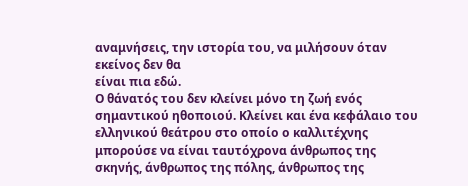αναμνήσεις, την ιστορία του, να μιλήσουν όταν εκείνος δεν θα
είναι πια εδώ.
Ο θάνατός του δεν κλείνει μόνο τη ζωή ενός σημαντικού ηθοποιού. Κλείνει και ένα κεφάλαιο του ελληνικού θεάτρου στο οποίο ο καλλιτέχνης μπορούσε να είναι ταυτόχρονα άνθρωπος της σκηνής, άνθρωπος της πόλης, άνθρωπος της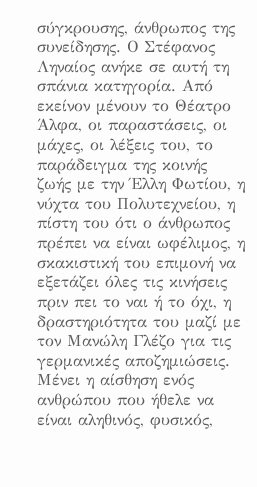σύγκρουσης, άνθρωπος της συνείδησης. Ο Στέφανος Ληναίος ανήκε σε αυτή τη σπάνια κατηγορία. Από εκείνον μένουν το Θέατρο Άλφα, οι παραστάσεις, οι μάχες, οι λέξεις του, το παράδειγμα της κοινής ζωής με την Έλλη Φωτίου, η νύχτα του Πολυτεχνείου, η πίστη του ότι ο άνθρωπος πρέπει να είναι ωφέλιμος, η σκακιστική του επιμονή να εξετάζει όλες τις κινήσεις πριν πει το ναι ή το όχι, η δραστηριότητα του μαζί με τον Μανώλη Γλέζο για τις γερμανικές αποζημιώσεις.
Μένει η αίσθηση ενός ανθρώπου που ήθελε να είναι αληθινός, φυσικός,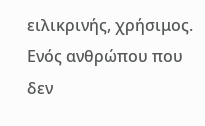ειλικρινής, χρήσιμος. Ενός ανθρώπου που δεν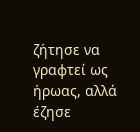ζήτησε να γραφτεί ως ήρωας, αλλά έζησε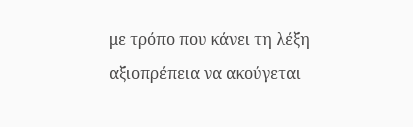με τρόπο που κάνει τη λέξη αξιοπρέπεια να ακούγεται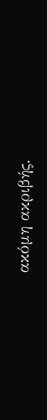ακόμη ακριβής.